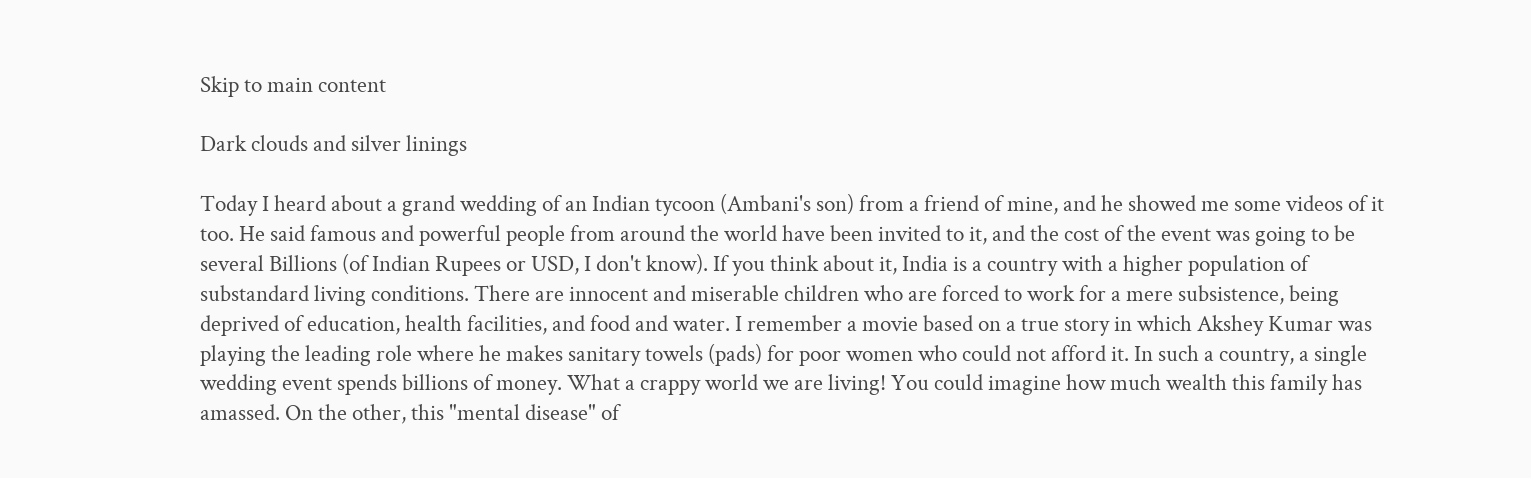Skip to main content

Dark clouds and silver linings

Today I heard about a grand wedding of an Indian tycoon (Ambani's son) from a friend of mine, and he showed me some videos of it too. He said famous and powerful people from around the world have been invited to it, and the cost of the event was going to be several Billions (of Indian Rupees or USD, I don't know). If you think about it, India is a country with a higher population of substandard living conditions. There are innocent and miserable children who are forced to work for a mere subsistence, being deprived of education, health facilities, and food and water. I remember a movie based on a true story in which Akshey Kumar was playing the leading role where he makes sanitary towels (pads) for poor women who could not afford it. In such a country, a single wedding event spends billions of money. What a crappy world we are living! You could imagine how much wealth this family has amassed. On the other, this "mental disease" of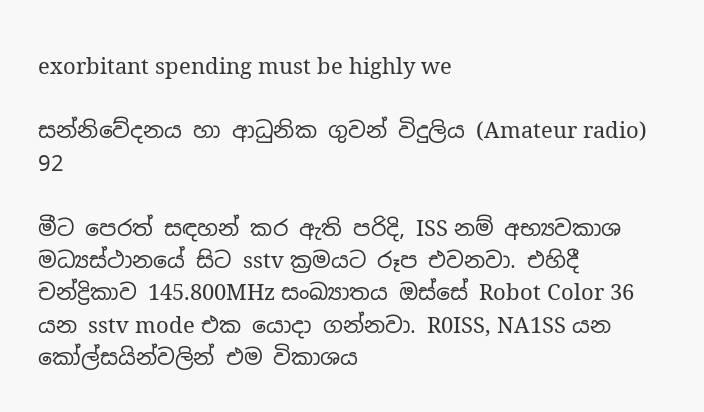exorbitant spending must be highly we

සන්නිවේදනය හා ආධුනික ගුවන් විදුලිය (Amateur radio) 92

මීට පෙරත් සඳහන් කර ඇති පරිදි, ISS නම් අභ්‍යවකාශ මධ්‍යස්ථානයේ සිට sstv ක්‍රමයට රූප එවනවා. එහිදී චන්ද්‍රිකාව 145.800MHz සංඛ්‍යාතය ඔස්සේ Robot Color 36 යන sstv mode එක යොදා ගන්නවා. R0ISS, NA1SS යන කෝල්සයින්වලින් එම විකාශය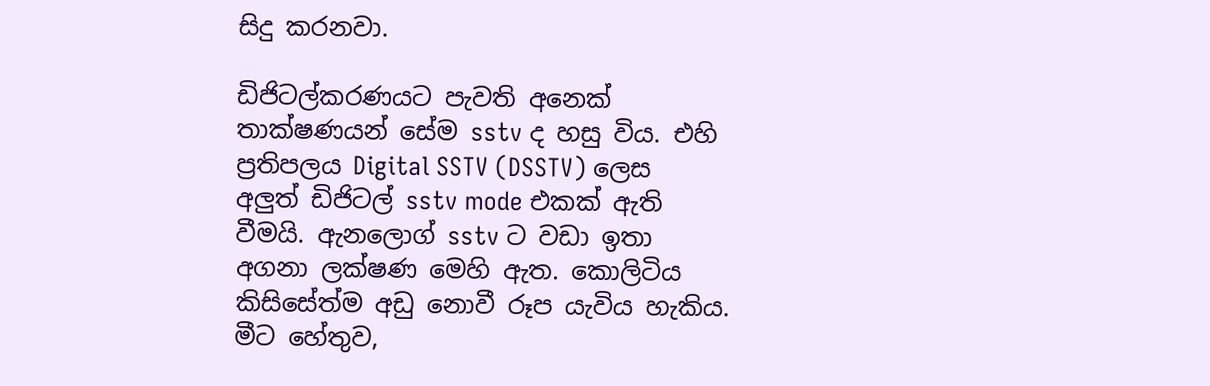සිදු කරනවා.

ඩිජිටල්කරණයට පැවති අනෙක් තාක්ෂණයන් සේම sstv ද හසු විය. එහි ප්‍රතිපලය Digital SSTV (DSSTV) ලෙස අලුත් ඩිජිටල් sstv mode එකක් ඇති වීමයි. ඇනලොග් sstv ට වඩා ඉතා අගනා ලක්ෂණ මෙහි ඇත. කොලිටිය කිසිසේත්ම අඩු නොවී රූප යැවිය හැකිය. මීට හේතුව,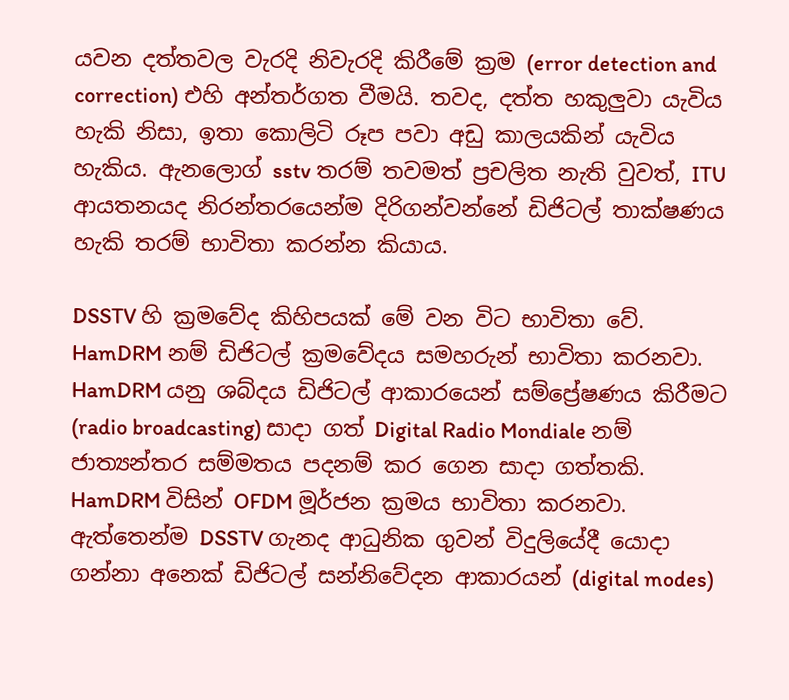යවන දත්තවල වැරදි නිවැරදි කිරීමේ ක්‍රම (error detection and correction) එහි අන්තර්ගත වීමයි. තවද, දත්ත හකුලුවා යැවිය හැකි නිසා, ඉතා කොලිටි රූප පවා අඩු කාලයකින් යැවිය හැකිය. ඇනලොග් sstv තරම් තවමත් ප්‍රචලිත නැති වුවත්, ITU ආයතනයද නිරන්තරයෙන්ම දිරිගන්වන්නේ ඩිජිටල් තාක්ෂණය හැකි තරම් භාවිතා කරන්න කියාය.

DSSTV හි ක්‍රමවේද කිහිපයක් මේ වන විට භාවිතා වේ. HamDRM නම් ඩිජිටල් ක්‍රමවේදය සමහරුන් භාවිතා කරනවා. HamDRM යනු ශබ්දය ඩිජිටල් ආකාරයෙන් සම්ප්‍රේෂණය කිරීමට (radio broadcasting) සාදා ගත් Digital Radio Mondiale නම් ජාත්‍යන්තර සම්මතය පදනම් කර ගෙන සාදා ගත්තකි. HamDRM විසින් OFDM මූර්ජන ක්‍රමය භාවිතා කරනවා. ඇත්තෙන්ම DSSTV ගැනද ආධුනික ගුවන් විදුලියේදී යොදා ගන්නා අනෙක් ඩිජිටල් සන්නිවේදන ආකාරයන් (digital modes)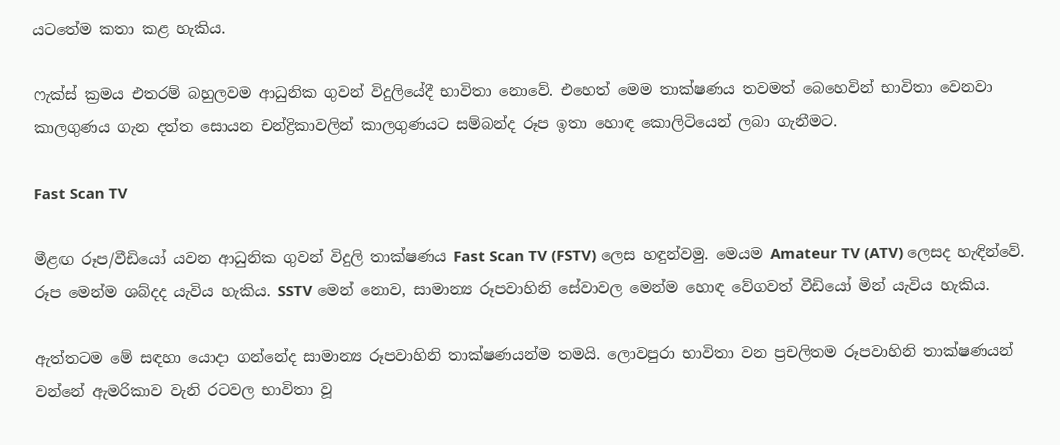යටතේම කතා කළ හැකිය.

ෆැක්ස් ක්‍රමය එතරම් බහුලවම ආධුනික ගුවන් විදුලියේදී භාවිතා නොවේ. එහෙත් මෙම තාක්ෂණය තවමත් බෙහෙවින් භාවිතා වෙනවා කාලගුණය ගැන දත්ත සොයන චන්ද්‍රිකාවලින් කාලගුණයට සම්බන්ද රූප ඉතා හොඳ කොලිටියෙන් ලබා ගැනීමට.

Fast Scan TV

මීළඟ රූප/වීඩියෝ යවන ආධුනික ගුවන් විදුලි තාක්ෂණය Fast Scan TV (FSTV) ලෙස හඳුන්වමු. මෙයම Amateur TV (ATV) ලෙසද හැඳින්වේ. රූප මෙන්ම ශබ්දද යැවිය හැකිය. SSTV මෙන් නොව, සාමාන්‍ය රූපවාහිනි සේවාවල මෙන්ම හොඳ වේගවත් වීඩියෝ මින් යැවිය හැකිය.

ඇත්තටම මේ සඳහා යොදා ගන්නේද සාමාන්‍ය රූපවාහිනි තාක්ෂණයන්ම තමයි. ලොවපුරා භාවිතා වන ප්‍රචලිතම රූපවාහිනි තාක්ෂණයන් වන්නේ ඇමරිකාව වැනි රටවල භාවිතා වූ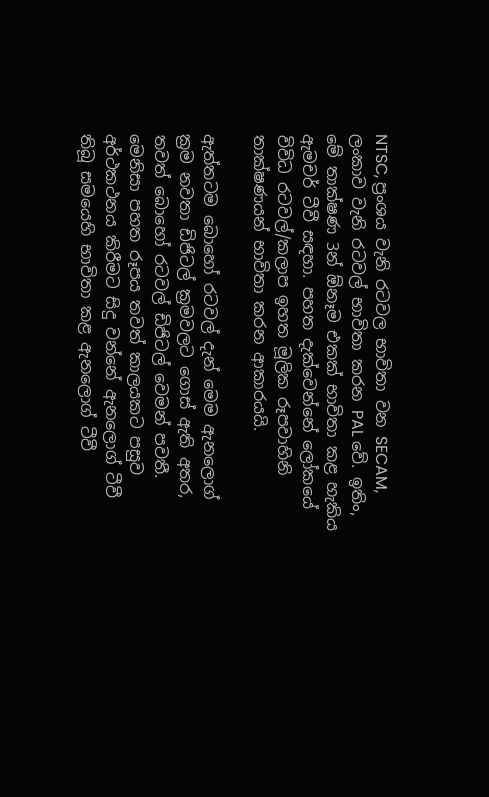NTSC, ප්‍රංශය වැනි රටවල භාවිතා වන SECAM, ලංකාව වැනි රටවල් භාවිතා කරන PAL වේ. ඉතිං, මේ තාක්ෂණ 3න් ඕනෑම එකක් භාවිතා කළ හැකිය ඇමචර් ටීවී සඳහා. පහත දැක්වෙන්නේ ලෝකයේ විවිධ රටවල්/කලාප ඉහත මූලික රූපවාහිනි තාක්ෂණයන් භාවිතා කරන ආකාරයයි.

ඇත්තටම බොහෝ රටවල් දැන් මෙම ඇනලොග් ක්‍රම නවතා ඩිජිටල් ක්‍රමවලට ගොස් ඇති අතර, තවත් බොහෝ රටවල් ඩිජිටල් වෙමන් පවතී. මෙනිසා පහත රූපය තවත් කාලයකට පසුව අර්ථකථනය කිරීමට සිදු වන්නේ ඇනලොග් ටීවී තිබූ සමයෙහි භාවිතා කළ ඇනලොග් ටීවී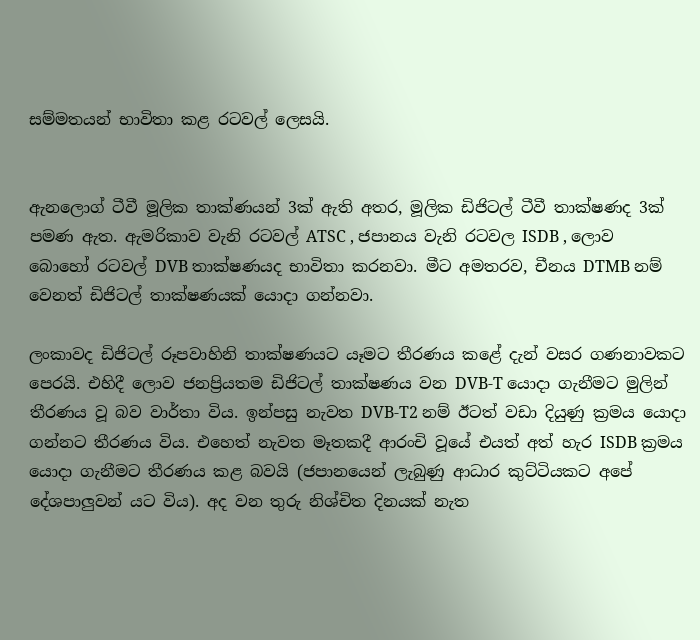සම්මතයන් භාවිතා කළ රටවල් ලෙසයි.


ඇනලොග් ටීවී මූලික තාක්ණයන් 3ක් ඇති අතර, මූලික ඩිජිටල් ටීවී තාක්ෂණද 3ක් පමණ ඇත. ඇමරිකාව වැනි රටවල් ATSC , ජපානය වැනි රටවල ISDB , ලොව බොහෝ රටවල් DVB තාක්ෂණයද භාවිතා කරනවා. මීට අමතරව, චීනය DTMB නම් වෙනත් ඩිජිටල් තාක්ෂණයක් යොදා ගන්නවා.

ලංකාවද ඩිජිටල් රූපවාහිනි තාක්ෂණයට යෑමට තීරණය කළේ දැන් වසර ගණනාවකට පෙරයි. එහිදී ලොව ජනප්‍රියතම ඩිජිටල් තාක්ෂණය වන DVB-T යොදා ගැනීමට මුලින් තීරණය වූ බව වාර්තා විය. ඉන්පසු නැවත DVB-T2 නම් ඊටත් වඩා දියුණු ක්‍රමය යොදා ගන්නට තීරණය විය. එහෙත් නැවත මෑතකදී ආරංචි වූයේ එයත් අත් හැර ISDB ක්‍රමය යොදා ගැනීමට තීරණය කළ බවයි (ජපානයෙන් ලැබුණු ආධාර කුට්ටියකට අපේ දේශපාලුවන් යට විය). අද වන තුරු නිශ්චිත දිනයක් නැත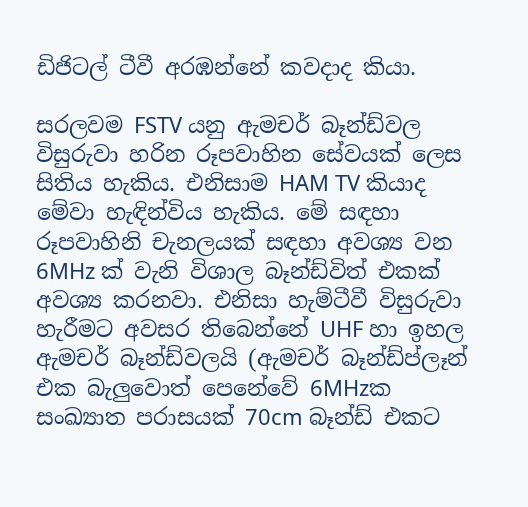ඩිජිටල් ටීවී අරඹන්නේ කවදාද කියා.

සරලවම FSTV යනු ඇමචර් බෑන්ඩ්වල විසුරුවා හරින රූපවාහින සේවයක් ලෙස සිතිය හැකිය. එනිසාම HAM TV කියාද මේවා හැඳින්විය හැකිය. මේ සඳහා රූපවාහිනි චැනලයක් සඳහා අවශ්‍ය වන 6MHz ක් වැනි විශාල බෑන්ඩ්විත් එකක් අවශ්‍ය කරනවා. එනිසා හැම්ටීවී විසුරුවා හැරීමට අවසර තිබෙන්නේ UHF හා ඉහල ඇමචර් බෑන්ඩ්වලයි (ඇමචර් බෑන්ඩ්ප්ලෑන් එක බැලුවොත් පෙනේවේ 6MHzක සංඛ්‍යාත පරාසයක් 70cm බෑන්ඩ් එකට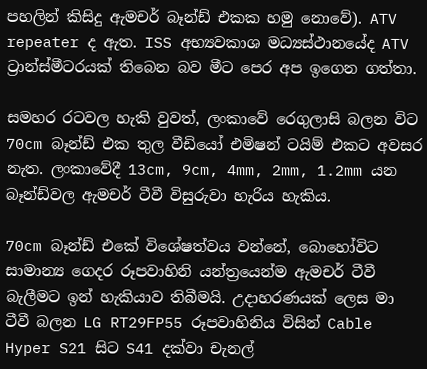පහලින් කිසිදු ඇමචර් බෑන්ඩ් එකක හමු නොවේ). ATV repeater ද ඇත. ISS අභ්‍යවකාශ මධ්‍යස්ථානයේද ATV ට්‍රාන්ස්මීටරයක් තිබෙන බව මීට පෙර අප ඉගෙන ගත්තා.

සමහර රටවල හැකි වුවත්, ලංකාවේ රෙගුලාසි බලන විට 70cm බෑන්ඩ් එක තුල වීඩියෝ එමිෂන් ටයිම් එකට අවසර නැත. ලංකාවේදී 13cm, 9cm, 4mm, 2mm, 1.2mm යන බෑන්ඩ්වල ඇමචර් ටීවී විසුරුවා හැරිය හැකිය.

70cm බෑන්ඩ් එකේ විශේෂත්වය වන්නේ, බොහෝවිට සාමාන්‍ය ගෙදර රූපවාහිනි යන්ත්‍රයෙන්ම ඇමචර් ටීවී බැලීමට ඉන් හැකියාව තිබීමයි. උදාහරණයක් ලෙස මා ටීවී බලන LG RT29FP55 රූපවාහිනිය විසින් Cable Hyper S21 සිට S41 දක්වා චැනල්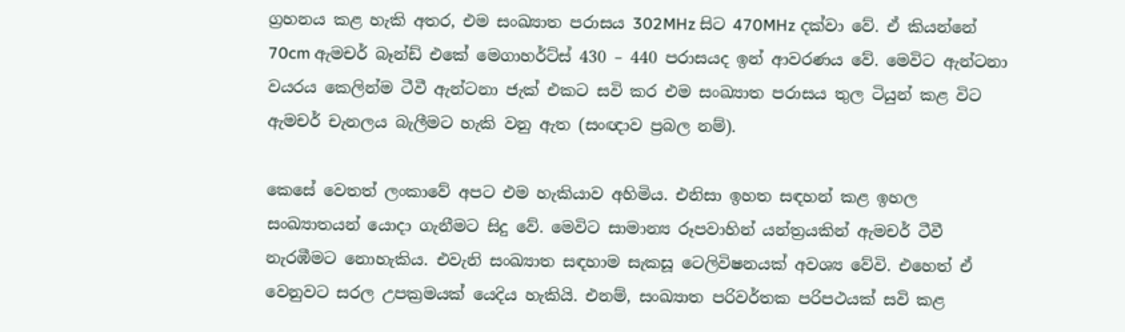ග්‍රහනය කළ හැකි අතර, එම සංඛ්‍යාත පරාසය 302MHz සිට 470MHz දක්වා වේ. ඒ කියන්නේ 70cm ඇමචර් බෑන්ඩ් එකේ මෙගාහර්ට්ස් 430 – 440 පරාසයද ඉන් ආවරණය වේ. මෙවිට ඇන්ටනා වයරය කෙලින්ම ටීවී ඇන්ටනා ජැක් එකට සවි කර එම සංඛ්‍යාත පරාසය තුල ටියුන් කළ විට ඇමචර් චැනලය බැලීමට හැකි වනු ඇත (සංඥාව ප්‍රබල නම්).

කෙසේ වෙතත් ලංකාවේ අපට එම හැකියාව අහිමිය. එනිසා ඉහත සඳහන් කළ ඉහල සංඛ්‍යාතයන් යොදා ගැනීමට සිදු වේ. මෙවිට සාමාන්‍ය රූපවාහින් යන්ත්‍රයකින් ඇමචර් ටීවී නැරඹීමට නොහැකිය. එවැනි සංඛ්‍යාත සඳහාම සැකසූ ටෙලිවිෂනයක් අවශ්‍ය වේවි. එහෙත් ඒ වෙනුවට සරල උපක්‍රමයක් යෙදිය හැකියි. එනම්, සංඛ්‍යාත පරිවර්තක පරිපථයක් සවි කළ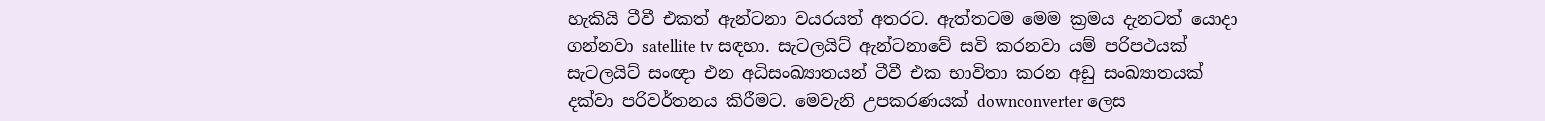හැකියි ටීවී එකත් ඇන්ටනා වයරයත් අතරට. ඇත්තටම මෙම ක්‍රමය දැනටත් යොදා ගන්නවා satellite tv සඳහා. සැටලයිට් ඇන්ටනාවේ සවි කරනවා යම් පරිපථයක් සැටලයිට් සංඥා එන අධිසංඛ්‍යාතයන් ටීවී එක භාවිතා කරන අඩු සංඛ්‍යාතයක් දක්වා පරිවර්තනය කිරීමට. මෙවැනි උපකරණයක් downconverter ලෙස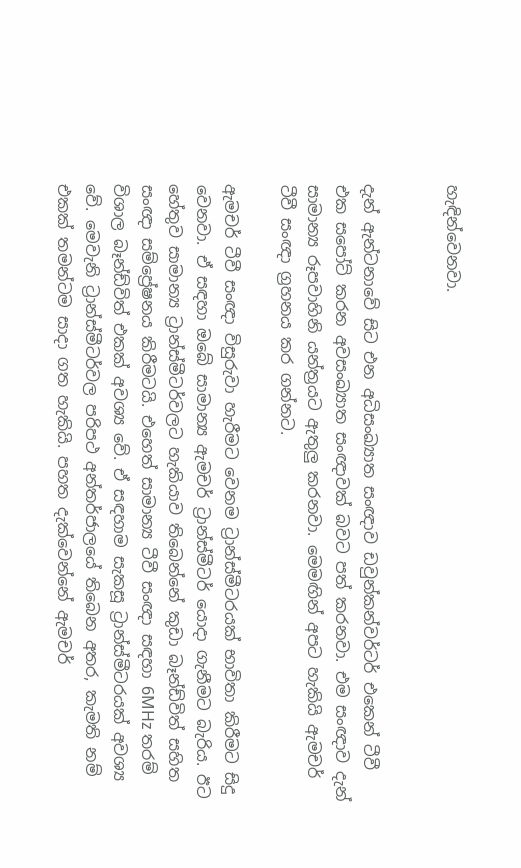හැඳින්වෙනවා.


දැන් ඇන්ටනාවේ සිට එන අධිසංඛ්‍යාත සංඥාව ඩවුන්කන්වර්ටර් එකෙන් ටීවී එක සපෝට් කරන අවසංඛ්‍යාත සංඥාවක් බවට පත් කරනවා. එම සංඥාව දැන් සාමාන්‍ය රූපවාහිනි යන්ත්‍රයට ඇතුලු කරනවා. මෙමඟින් අපට හැකියි ඇමචර් ටීවී සංඥා ග්‍රහනය කර ගන්නට.

ඇමචර් ටීවී සංඥා විසුරුවා හැරීමට වෙනම ට්‍රාන්ස්මීටරයක් භාවිතා කිරීමට සිදු වෙනවා. ඒ සඳහා ඔබේ සාමාන්‍ය ඇමචර් ට්‍රාන්ස්මීටර් යොදා ගැනීමට බැරිය. ඊට හේතුව සාමාන්‍ය ට්‍රාන්ස්මීටර්වලට හැකියාව තිබෙන්නේ කුඩා බෑන්ඩ්විත් සහිත සංඥා සම්ප්‍රේෂනය කිරීමටයි. එහෙත් සාමාන්‍ය ටීවී සංඥා සඳහා 6MHz තරම් විශාල බෑන්ඩ්විත් එකක් අවශ්‍ය වේ. ඒ සඳහාම සැකසූ ට්‍රාන්ස්මීටරයක් අවශ්‍ය වේ. මෙවැනි ට්‍රාන්ස්මීටර්වල පරිපථ අන්තර්ජාලයේ තිබෙන අතර, කැමති නම් එකක් තමන්ටම සාදා ගත හැකියි. පහත දැක්වෙන්නේ ඇමචර්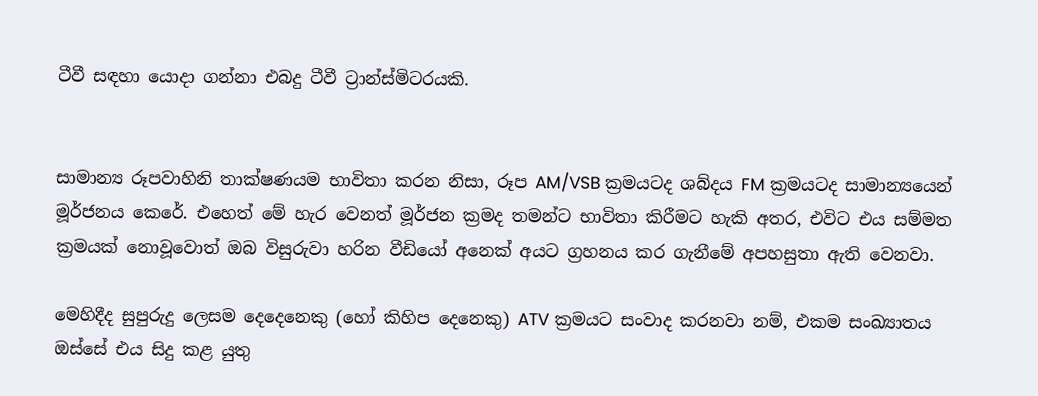ටීවී සඳහා යොදා ගන්නා එබදු ටීවී ට්‍රාන්ස්මිටරයකි.


සාමාන්‍ය රූපවාහිනි තාක්ෂණයම භාවිතා කරන නිසා, රූප AM/VSB ක්‍රමයටද ශබ්දය FM ක්‍රමයටද සාමාන්‍යයෙන් මූර්ජනය කෙරේ. එහෙත් මේ හැර වෙනත් මූර්ජන ක්‍රමද තමන්ට භාවිතා කිරීමට හැකි අතර, එවිට එය සම්මත ක්‍රමයක් නොවූවොත් ඔබ විසුරුවා හරින වීඩියෝ අනෙක් අයට ග්‍රහනය කර ගැනීමේ අපහසුතා ඇති වෙනවා.

මෙහිදීද සුපුරුදු ලෙසම දෙදෙනෙකු (හෝ කිහිප දෙනෙකු) ATV ක්‍රමයට සංවාද කරනවා නම්, එකම සංඛ්‍යාතය ඔස්සේ එය සිදු කළ යුතු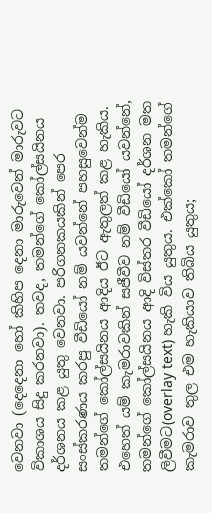වෙනවා (දෙදෙනා හෝ කිහිප දෙනා මාරුවෙන් මාරුවට විකාශය සිදු කරනවා). තවද, තමන්ගේ කෝල්සයිනය දර්ශනය කළ යුතු වෙනවා. පරිගනකයකින් පෙර සංස්කරණය කරපු වීඩියෝ නම් යවන්නේ පහසුවෙන්ම තමන්ගේ කෝල්සයිනය ආදිය ඊට ඇතුලත් කළ හැකිය. එහෙත් යම් කැමරාවකින් සජීවීව නම් වීඩියෝ යවන්නේ, තමන්ගේ කෝල්සයිනය ආදි විස්තර වීඩියෝ දර්ශන මත ලිවීමට(overlay text) හැකි විය යුතුය. එක්කෝ තමන්ගේ කැමරාව තුල එම හැකියාව තිබිය යුතුය;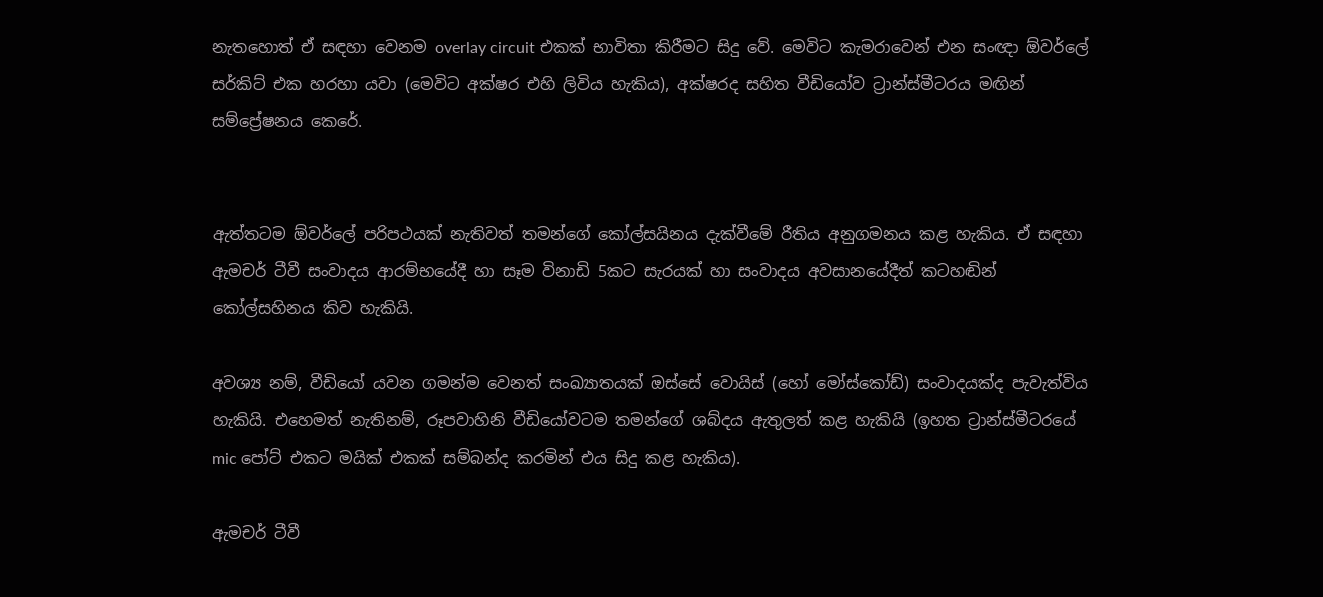නැතහොත් ඒ සඳහා වෙනම overlay circuit එකක් භාවිතා කිරීමට සිදු වේ. මෙවිට කැමරාවෙන් එන සංඥා ඕවර්ලේ සර්කිට් එක හරහා යවා (මෙවිට අක්ෂර එහි ලිවිය හැකිය), අක්ෂරද සහිත වීඩියෝව ට්‍රාන්ස්මීටරය මඟින් සම්ප්‍රේෂනය කෙරේ.


ඇත්තටම ඕවර්ලේ පරිපථයක් නැතිවත් තමන්ගේ කෝල්සයිනය දැක්වීමේ රීතිය අනුගමනය කළ හැකිය. ඒ සඳහා ඇමචර් ටීවී සංවාදය ආරම්භයේදී හා සෑම විනාඩි 5කට සැරයක් හා සංවාදය අවසානයේදීත් කටහඬින් කෝල්සහිනය කිව හැකියි.

අවශ්‍ය නම්, වීඩියෝ යවන ගමන්ම වෙනත් සංඛ්‍යාතයක් ඔස්සේ වොයිස් (හෝ මෝස්කෝඩ්) සංවාදයක්ද පැවැත්විය හැකියි. එහෙමත් නැතිනම්, රූපවාහිනි වීඩියෝවටම තමන්ගේ ශබ්දය ඇතුලත් කළ හැකියි (ඉහත ට්‍රාන්ස්මීටරයේ mic පෝට් එකට මයික් එකක් සම්බන්ද කරමින් එය සිදු කළ හැකිය).

ඇමචර් ටීවී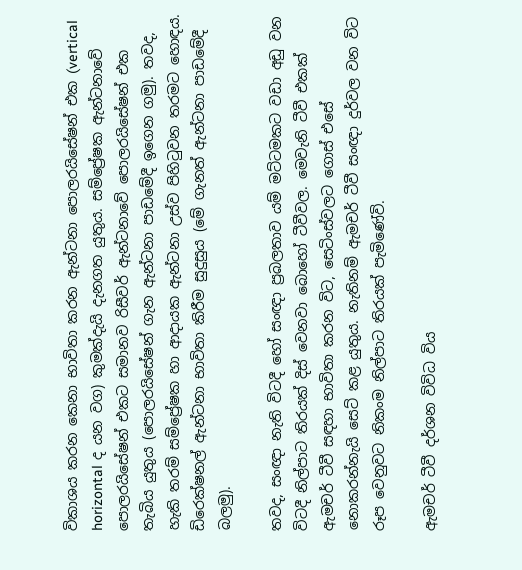විකාශය කරන කෙනා භාවිතා කරන ඇන්ටනා පොලරයිසේෂන් එක (vertical horizontal ද යන වග) කුමක්දැයි දැනගත යුතුය. සම්ප්‍රේෂක ඇන්ටනාවේ පොලරයිසේෂන් එකට සමානව රිසීවර් ඇන්ටනාවේ පොලරයිසේෂන් එක තැබිය යුතුය (පොලරයිසේෂන් ගැන ඇන්ටනා පාඩමේදී ඉගෙන ගමු). තවද, හැකි තරම් සම්ප්‍රේෂක හා ආදායක ඇන්ටනා උස්ව පිහිටුවන තරමට හොඳය. ඩිරෙක්ෂනල් ඇන්ටනා භාවිතා කිරීම සුදුසුය (මේ ගැනත් ඇන්ටනා පාඩමේදී බලමු).

තවද, සංඥා නැති විටදී හෝ සංඥා ප්‍රබලතාව යම් මට්ටමකට වඩා අඩු වන විටදී නිල්පාට තිරයක් දිස් වෙනවා බොහෝ ටීවීවල. මෙවැනි ටීවී එකක් ඇමචර් ටීවී සඳහා භාවිතා කරන විට, සෙටිංස්වලට ගොස් එසේ නොකරන්නැයි සෙට් කළ යුතුය. නැතිනම් ඇමචර් ටීවී සංඥා දුර්වල වන විට රූප වෙනුවට නිකංම නිල්පාට තිරයක් පැමිණේවි.

ඇමචර් ටීවී දර්ශන විවිධ විය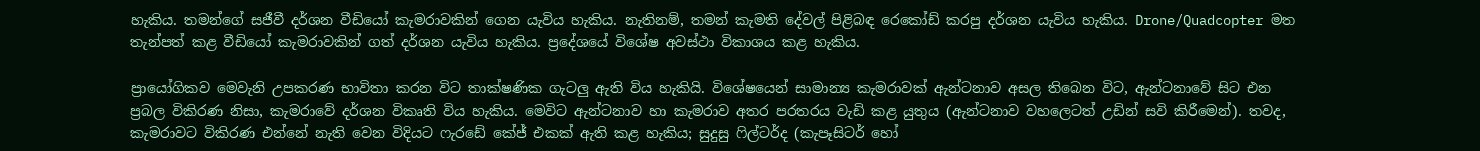හැකිය. තමන්ගේ සජීවී දර්ශන වීඩියෝ කැමරාවකින් ගෙන යැවිය හැකිය. නැතිනම්, තමන් කැමති දේවල් පිළිබඳ රෙකෝඩ් කරපු දර්ශන යැවිය හැකිය. Drone/Quadcopter මත තැන්පත් කළ වීඩියෝ කැමරාවකින් ගත් දර්ශන යැවිය හැකිය. ප්‍රදේශයේ විශේෂ අවස්ථා විකාශය කළ හැකිය.

ප්‍රායෝගිකව මෙවැනි උපකරණ භාවිතා කරන විට තාක්ෂණික ගැටලු ඇති විය හැකියි. විශේෂයෙන් සාමාන්‍ය කැමරාවක් ඇන්ටනාව අසල තිබෙන විට, ඇන්ටනාවේ සිට එන ප්‍රබල විකිරණ නිසා, කැමරාවේ දර්ශන විකෘති විය හැකිය. මෙවිට ඇන්ටනාව හා කැමරාව අතර පරතරය වැඩි කළ යුතුය (ඇන්ටනාව වහලෙටත් උඩින් සවි කිරීමෙන්). තවද, කැමරාවට විකිරණ එන්නේ නැති වෙන විදියට ෆැරඩේ කේජ් එකක් ඇති කළ හැකිය; සුදුසු ෆිල්ටර්ද (කැපෑසිටර් හෝ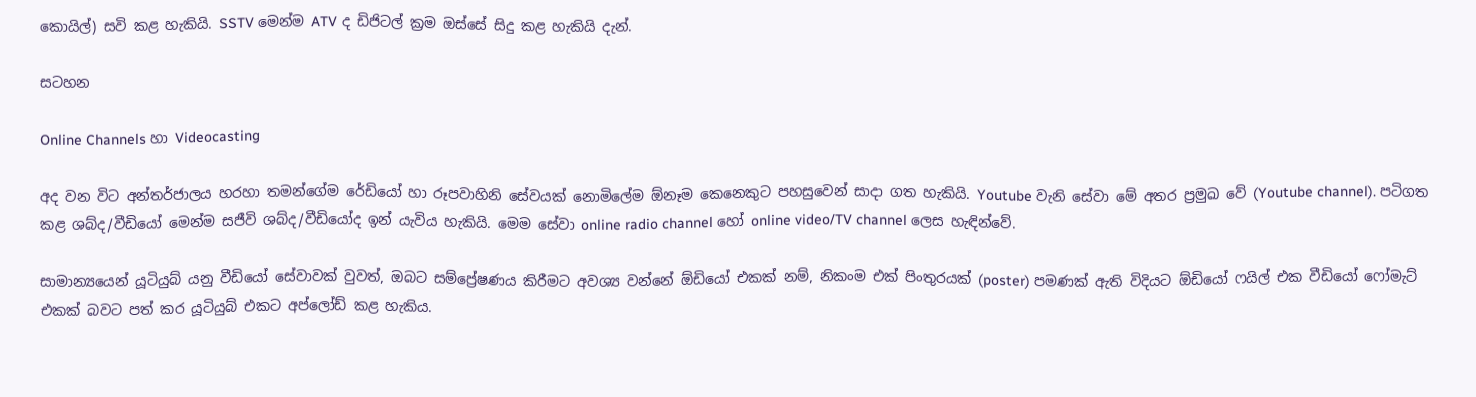කොයිල්) සවි කළ හැකියි. SSTV මෙන්ම ATV ද ඩිජිටල් ක්‍රම ඔස්සේ සිදු කළ හැකියි දැන්.

සටහන

Online Channels හා Videocasting

අද වන විට අන්තර්ජාලය හරහා තමන්ගේම රේඩියෝ හා රූපවාහිනි සේවයක් නොමිලේම ඕනෑම කෙනෙකුට පහසුවෙන් සාදා ගත හැකියි. Youtube වැනි සේවා මේ අතර ප්‍රමුඛ වේ (Youtube channel). පටිගත කළ ශබ්ද/වීඩියෝ මෙන්ම සජීවි ශබ්ද/වීඩියෝද ඉන් යැවිය හැකියි. මෙම සේවා online radio channel හෝ online video/TV channel ලෙස හැඳින්වේ.

සාමාන්‍යයෙන් යූටියුබ් යනු වීඩියෝ සේවාවක් වුවත්, ඔබට සම්ප්‍රේෂණය කිරීමට අවශ්‍ය වන්නේ ඕඩියෝ එකක් නම්, නිකංම එක් පිංතුරයක් (poster) පමණක් ඇති විදියට ඕඩියෝ ෆයිල් එක වීඩියෝ ෆෝමැට් එකක් බවට පත් කර යූටියුබ් එකට අප්ලෝඩ් කළ හැකිය.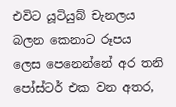එවිට යූටියුබ් චැනලය බලන කෙනාට රූපය ලෙස පෙනෙන්නේ අර තනි පෝස්ටර් එක වන අතර,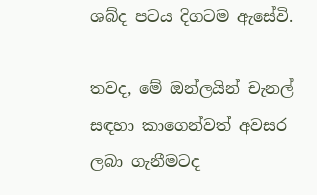ශබ්ද පටය දිගටම ඇසේවි.

තවද, මේ ඔන්ලයින් චැනල් සඳහා කාගෙන්වත් අවසර ලබා ගැනීමටද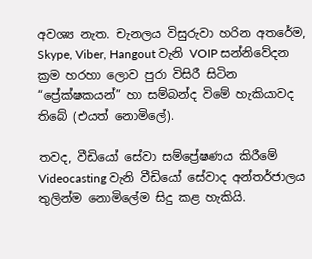අවශ්‍ය නැත. චැනලය විසුරුවා හරින අතරේම, Skype, Viber, Hangout වැනි VOIP සන්නිවේදන ක්‍රම හරහා ලොව පුරා විසිරී සිටින “ප්‍රේක්ෂකයන්” හා සම්බන්ද විමේ හැකියාවද තිබේ (එයත් නොමිලේ).

තවද, වීඩියෝ සේවා සම්ප්‍රේෂණය කිරීමේ Videocasting වැනි වීඩියෝ සේවාද අන්තර්ජාලය තුලින්ම නොමිලේම සිදු කළ හැකියි.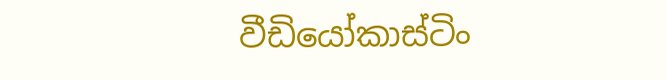වීඩියෝකාස්ටිං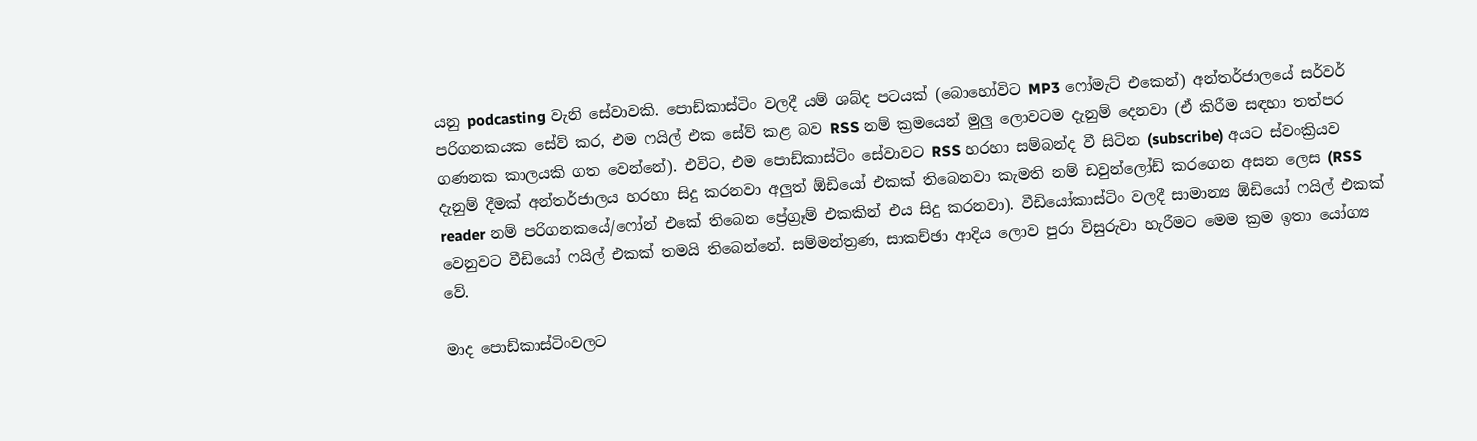යනු podcasting වැනි සේවාවකි. පොඩ්කාස්ටිං වලදී යම් ශබ්ද පටයක් (බොහෝවිට MP3 ෆෝමැට් එකෙන්) අන්තර්ජාලයේ සර්වර් පරිගනකයක සේව් කර, එම ෆයිල් එක සේව් කළ බව RSS නම් ක්‍රමයෙන් මුලු ලොවටම දැනුම් දෙනවා (ඒ කිරීම සඳහා තත්පර ගණනක කාලයකි ගත වෙන්නේ). එවිට, එම පොඩ්කාස්ටිං සේවාවට RSS හරහා සම්බන්ද වී සිටින (subscribe) අයට ස්වංක්‍රියව දැනුම් දීමක් අන්තර්ජාලය හරහා සිදු කරනවා අලුත් ඕඩියෝ එකක් තිබෙනවා කැමති නම් ඩවුන්ලෝඩ් කරගෙන අසන ලෙස (RSS reader නම් පරිගනකයේ/ෆෝන් එකේ තිබෙන ප්‍රේග්‍රෑම් එකකින් එය සිදු කරනවා). වීඩියෝකාස්ටිං වලදී සාමාන්‍ය ඕඩියෝ ෆයිල් එකක් වෙනුවට වීඩියෝ ෆයිල් එකක් තමයි තිබෙන්නේ. සම්මන්ත්‍රණ, සාකච්ඡා ආදිය ලොව පුරා විසුරුවා හැරීමට මෙම ක්‍රම ඉතා යෝග්‍ය වේ.

මාද පොඩ්කාස්ටිංවලට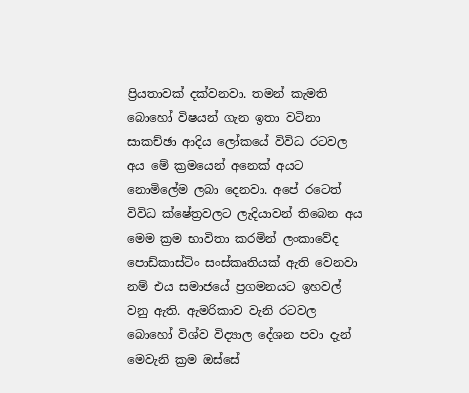ප්‍රියතාවක් දක්වනවා. තමන් කැමති බොහෝ විෂයන් ගැන ඉතා වටිනා සාකච්ඡා ආදිය ලෝකයේ විවිධ රටවල අය මේ ක්‍රමයෙන් අනෙක් අයට නොමිලේම ලබා දෙනවා. අපේ රටෙත් විවිධ ක්ෂේත්‍රවලට ලැදියාවන් තිබෙන අය මෙම ක්‍රම භාවිතා කරමින් ලංකාවේද පොඩ්කාස්ටිං සංස්කෘතියක් ඇති වෙනවා නම් එය සමාජයේ ප්‍රගමනයට ඉහවල් වනු ඇති. ඇමරිකාව වැනි රටවල බොහෝ විශ්ව විද්‍යාල දේශන පවා දැන් මෙවැනි ක්‍රම ඔස්සේ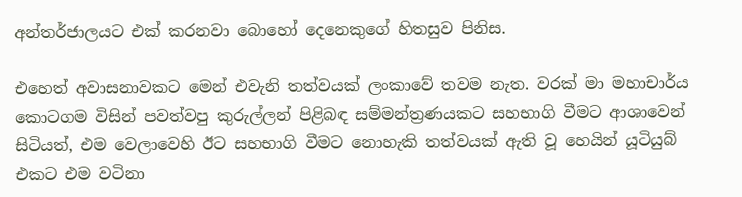අන්තර්ජාලයට එක් කරනවා බොහෝ දෙනෙකුගේ හිතසුව පිනිස.

එහෙත් අවාසනාවකට මෙන් එවැනි තත්වයක් ලංකාවේ තවම නැත. වරක් මා මහාචාර්ය කොටගම විසින් පවත්වපු කුරුල්ලන් පිළිබඳ සම්මන්ත්‍රණයකට සහභාගි වීමට ආශාවෙන් සිටියත්, එම වෙලාවෙහි ඊට සහභාගි වීමට නොහැකි තත්වයක් ඇති වූ හෙයින් යූටියුබ් එකට එම වටිනා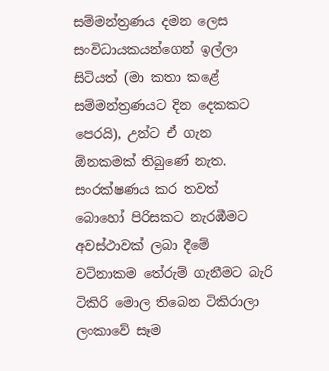සම්මන්ත්‍රණය දමන ලෙස සංවිධායකයන්ගෙන් ඉල්ලා සිටියත් (මා කතා කළේ සම්මන්ත්‍රණයට දින දෙකකට පෙරයි), උන්ට ඒ ගැන ඕනකමක් තිබුණේ නැත. සංරක්ෂණය කර තවත් බොහෝ පිරිසකට නැරඹීමට අවස්ථාවක් ලබා දීමේ වටිනාකම තේරුම් ගැනීමට බැරි ටිකිරි මොල තිබෙන ටිකිරාලා ලංකාවේ සෑම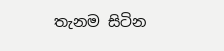තැනම සිටින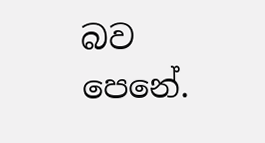බව පෙනේ.